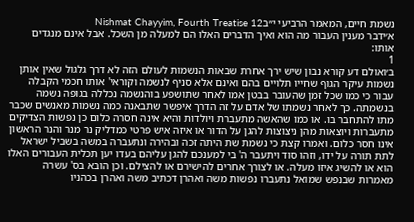נשמת חיים, המאמר הרביעי י״בNishmat Chayyim, Fourth Treatise 12
א׳ידבר מענין העבור מה הוא ואיך הדברים האלו הם למעלה מן השכל. אבל אינם מנגדים אותו:
1
ב׳ואולם דע קורא נבון שיש ירך אחרת שבאות הנשמות לעולם הזה לא דרך גלגול שאין אותן נשמות עיקר הגוף שחייו תלויים בהם ואינם אלא סניף לנשמה וקוראי' אותו חכמי הקבלה עבור כי כמו שכל זמן שהעובר בבטן אמו לאחר שתושפע בוהנשמה נכללה בגופה נשמה בנשמתה. כך לאחר נשמתו של אדם על זה הדרך איפשר שתבאנה כמה נשמות מאנשים שכבר מתו להתחבר בו. או כמו שהאשה מתעברת ויולדות והיא אינה חסרה כלום כן נפשות הצדיקים מתעברות ויוצאות מהן ניצוצות להגן על הדור או איזה איש פרטי כמדליק נר מנר והנר הראשון אינו חסר כלום. ואמרו קצת כי נשמת שת היתה זכה ובהירה ונתעברה במשה בשביל ישראל לתת תורה על ידו, וזהו סוד ויתעבר ה' בי למענכם להגן עליהם בעדו יען תכלית העבורים האלו הוא או להשיג איזו מעלה. או לצורך אחרים להישירם או להצילם. וכן הובא בס' עשרה מאמרות שבנפש שמואל נתעברו נפשות משה ואהרן דכתיב משה ואהרן בכהניו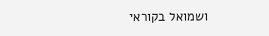ושמואל בקוראי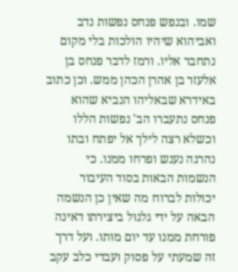שמו. ובנפש פנחס נפשות נדב ואביהוא שיהיו הולכות בלי מקום נתחבר אליו. ורמז לדבר פנחס בן אלעזר בן אהרן הכהן ממש. וכן כתוב באידרא שבאליהו הנביא שהוא פנחס נתעברו הב' נפשות הללו וכשלא רצה לילך אל יפתח ובתו נהרגה נענש ופרחו ממנו. כי הנשמות הבאות בסוד העיבור יכולות לברוח מה שאין כן הנשמה הבאה על ידי גלגול ביצירתו דאינה פורחת ממנו עד יום מותו. ועל דרך זה שמעתי על פסוק ועבדי כלב עקב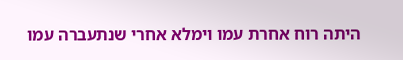היתה רוח אחרת עמו וימלא אחרי שנתעברה עמו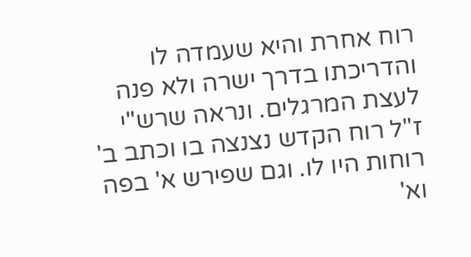רוח אחרת והיא שעמדה לו והדריכתו בדרך ישרה ולא פנה לעצת המרגלים. ונראה שרש"י ז"ל רוח הקדש נצנצה בו וכתב ב' רוחות היו לו. וגם שפירש א' בפה וא'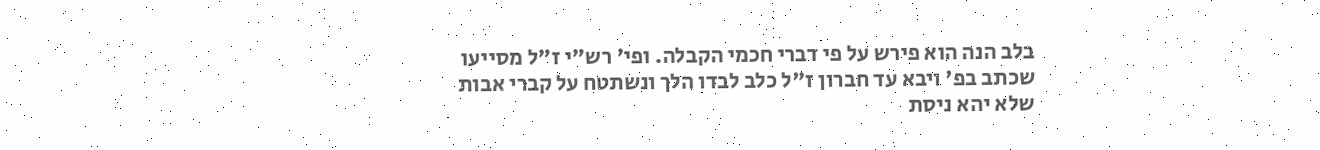בלב הנה הוא פירש על פי דברי חכמי הקבלה. ופי' רש"י ז"ל מסייעו שכתב בפ' ויבא עד חברון ז"ל כלב לבדו הלך ונשתטח על קברי אבות שלא יהא ניסת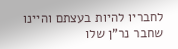לחבריו להיות בעצתם והיינו שחבר נר"ן שלו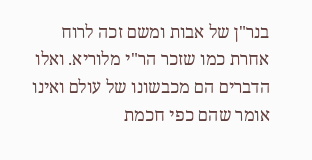בנר"ן של אבות ומשם זכה לרוח אחרת כמו שזכר הר"י מלוריא. ואלו הדברים הם מכבשונו של עולם ואינו אומר שהם כפי חכמת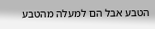הטבע אבל הם למעלה מהטבע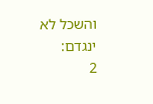והשכל לא ינגדם:
2